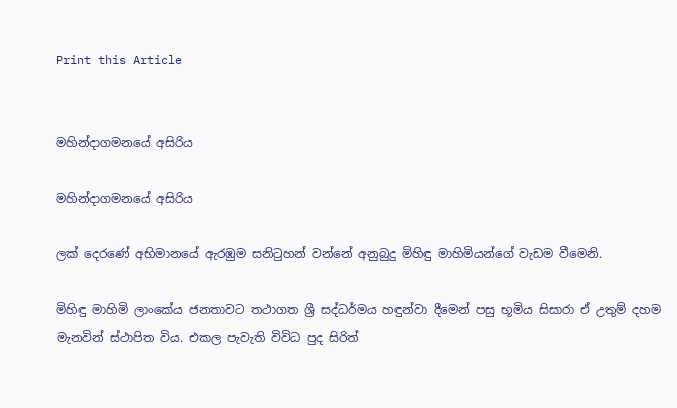Print this Article


මහින්දාගමනයේ අසිරිය

මහින්දාගමනයේ අසිරිය

ලක් දෙරණේ අභිමානයේ ඇරඹුම සනිටුහන් වන්නේ අනුබුදු මිහිඳු මාහිමියන්ගේ වැඩම වීමෙනි.

මිහිඳු මාහිමි ලාංකේය ජනතාවට තථාගත ශ්‍රී සද්ධර්මය හඳුන්වා දීමෙන් පසු භූමිය සිසාරා ඒ උතුම් දහම මැනවින් ස්ථාපිත විය. එකල පැවැති විවිධ පුද සිරිත්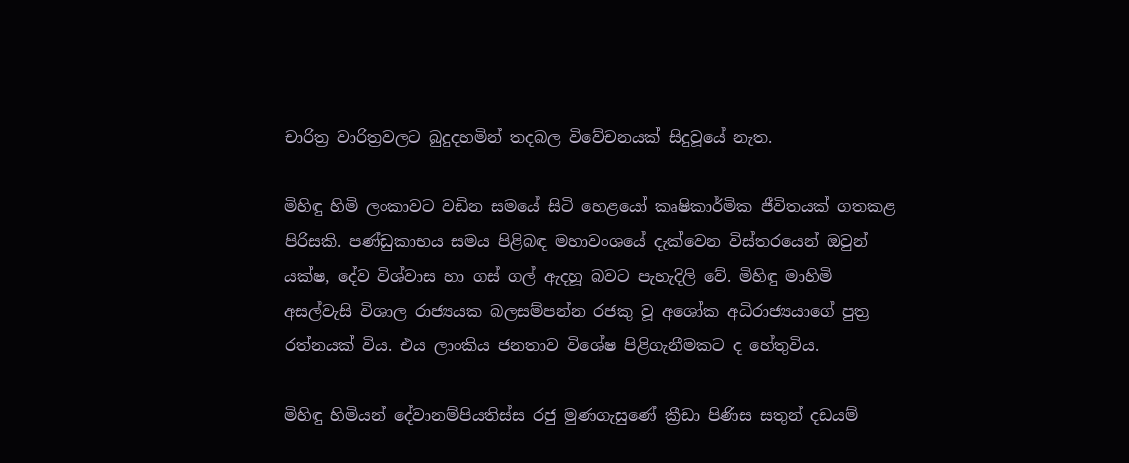චාරිත්‍ර වාරිත්‍රවලට බුදුදහමින් තදබල විවේචනයක් සිදුවූයේ නැත.

මිහිඳු හිමි ලංකාවට වඩින සමයේ සිටි හෙළයෝ කෘෂිකාර්මික ජීවිතයක් ගතකළ පිරිසකි. පණ්ඩුකාභය සමය පිළිබඳ මහාවංශයේ දැක්වෙන විස්තරයෙන් ඔවුන් යක්ෂ, දේව විශ්වාස හා ගස් ගල් ඇදහූ බවට පැහැදිලි වේ. මිහිඳු මාහිමි අසල්වැසි විශාල රාජ්‍යයක බලසම්පන්න රජකු වූ අශෝක අධිරාජ්‍යයාගේ පුත්‍ර රත්නයක් විය. එය ලාංකිය ජනතාව විශේෂ පිළිගැනීමකට ද හේතුවිය.

මිහිඳු හිමියන් දේවානම්පියතිස්ස රජු මුණගැසුණේ ක්‍රීඩා පිණිස සතුන් දඩයම්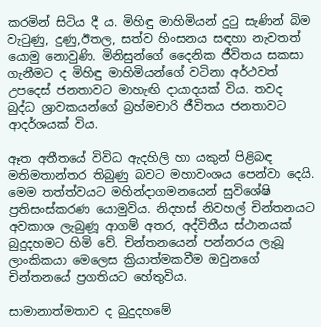කරමින් සිටිය දී ය. මිහිඳු මාහිමියන් දුටු සැණින් බිම වැටුණු, දුණු,ඊතල, සත්ව හිංසනය සඳහා නැවතත් යොමු නොවුණි. මිනිසුන්ගේ දෛනික ජීවිතය සකසා ගැනීමට ද මිහිඳු මාහිමියන්ගේ වටිනා අර්ථවත් උපදෙස් ජනතාවට මාහැඟි දායාදයක් විය. තවද බුද්ධ ශ්‍රාවකයන්ගේ බ්‍රහ්මචාරි ජීවිතය ජනතාවට ආදර්ශයක් විය.

ඈත අතීතයේ විවිධ ඇදහිලි හා යකුන් පිළිබඳ මතිමතාන්තර තිබුණු බවට මහාවංශය පෙන්වා දෙයි. මෙම තත්ත්වයට මහින්දාගමනයෙන් සුවිශේෂි ප්‍රතිසංස්කරණ යොමුවිය. නිදහස් නිවහල් චින්තනයට අවකාශ ලැබුණූ ආගම් අතර, අද්විතීය ස්ථානයක් බුදුදහමට හිමි වේ. චින්තනයෙන් පන්නරය ලැබූ ලාංකිකයා මෙලෙස ක්‍රියාත්මකවීම ඔවුනගේ චින්තනයේ ප්‍රගතියට හේතුවිය.

සාමානාත්මතාව ද බුදුදහමේ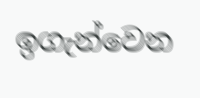ඉගැන්වෙන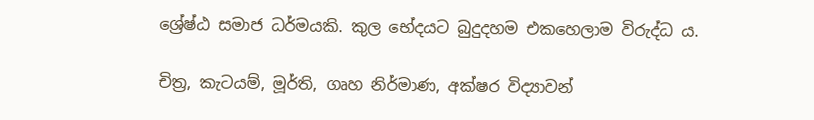ශ්‍රේෂ්ඨ සමාජ ධර්මයකි. කුල භේදයට බුදුදහම එකහෙලාම විරුද්ධ ය.

චිත්‍ර, කැටයම්, මූර්ති, ගෘහ නිර්මාණ, අක්ෂර විද්‍යාවන්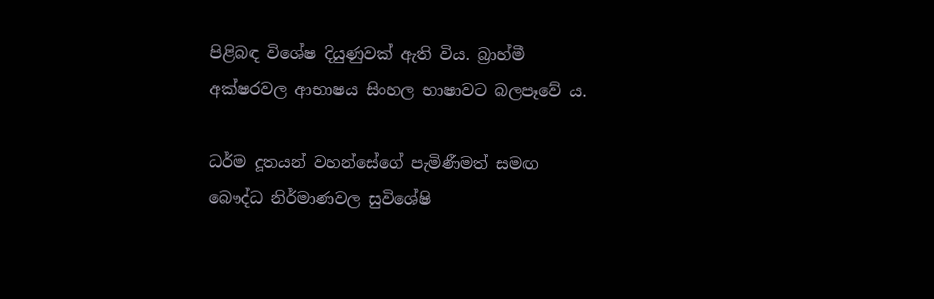පිළිබඳ විශේෂ දියුණුවක් ඇති විය. බ්‍රාහ්මී අක්ෂරවල ආභාෂය සිංහල භාෂාවට බලපෑවේ ය.

ධර්ම දූතයන් වහන්සේගේ පැමිණීමත් සමඟ බෞද්ධ නිර්මාණවල සුවිශේෂි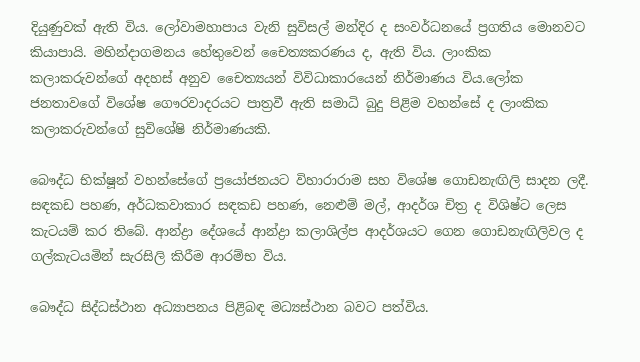දියුණුවක් ඇති විය. ලෝවාමහාපාය වැනි සුවිසල් මන්දිර ද සංවර්ධනයේ ප්‍රගතිය මොනවට කියාපායි. මහින්දාගමනය හේතුවෙන් චෛත්‍යකරණය ද, ඇති විය. ලාංකික කලාකරුවන්ගේ අදහස් අනුව චෛත්‍යයන් විවිධාකාරයෙන් නිර්මාණය විය.ලෝක ජනතාවගේ විශේෂ ගෞරවාදරයට පාත්‍රවී ඇති සමාධි බුදු පිළිම වහන්සේ ද ලාංකික කලාකරුවන්ගේ සුවිශේෂි නිර්මාණයකි.

බෞද්ධ භික්ෂූන් වහන්සේගේ ප්‍රයෝජනයට විහාරාරාම සහ විශේෂ ගොඩනැඟිලි සාදන ලදී. සඳකඩ පහණ, අර්ධකවාකාර සඳකඩ පහණ, නෙළුම් මල්, ආදර්ශ චිත්‍ර ද විශිෂ්ට ලෙස කැටයම් කර තිබේ. ආන්ද්‍රා දේශයේ ආන්ද්‍රා කලාශිල්ප ආදර්ශයට ගෙන ගොඩනැඟිලිවල ද ගල්කැටයමින් සැරසිලි කිරීම ආරම්භ විය.

බෞද්ධ සිද්ධස්ථාන අධ්‍යාපනය පිළිබඳ මධ්‍යස්ථාන බවට පත්විය.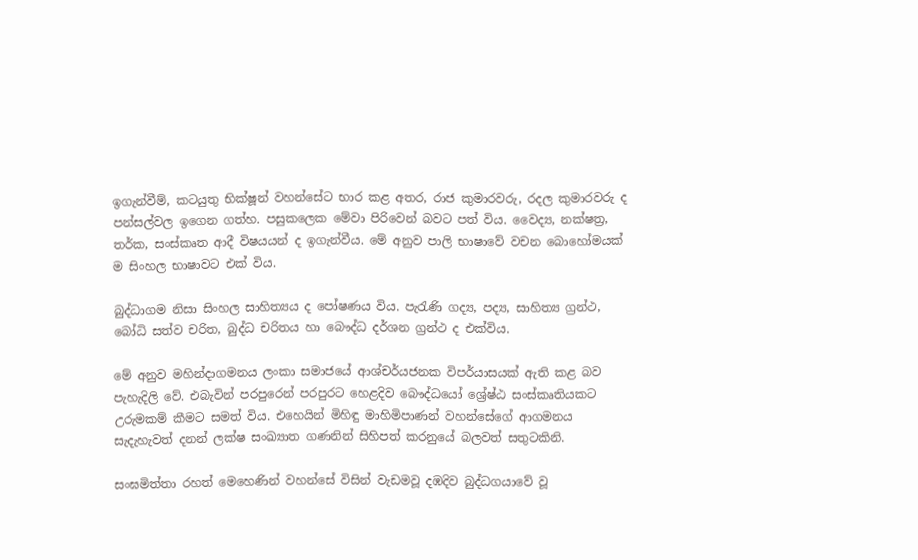ඉගැන්වීම්, කටයුතු භික්ෂූන් වහන්සේට භාර කළ අතර, රාජ කුමාරවරු, රදල කුමාරවරු ද පන්සල්වල ඉගෙන ගත්හ. පසුකලෙක මේවා පිරිවෙන් බවට පත් විය. වෛද්‍ය, නක්ෂත්‍ර, තර්ක, සංස්කෘත ආදී විෂයයන් ද ඉගැන්වීය. මේ අනුව පාලි භාෂාවේ වචන බොහෝමයක් ම සිංහල භාෂාවට එක් විය.

බුද්ධාගම නිසා සිංහල සාහිත්‍යය ද පෝෂණය විය. පැරැණි ගද්‍ය, පද්‍ය, සාහිත්‍ය ග්‍රන්ථ, බෝධි සත්ව චරිත, බුද්ධ චරිතය හා බෞද්ධ දර්ශන ග්‍රන්ථ ද එක්විය.

මේ අනුව මහින්දාගමනය ලංකා සමාජයේ ආශ්චර්යජනක විපර්යාසයක් ඇති කළ බව පැහැදිලි වේ. එබැවින් පරපුරෙන් පරපුරට හෙළදිව බෞද්ධයෝ ශ්‍රේෂ්ඨ සංස්කෘතියකට උරුමකම් කීමට සමත් විය. එහෙයින් මිහිඳු මාහිමිපාණන් වහන්සේගේ ආගමනය සැදැහැවත් දනන් ලක්ෂ සංඛ්‍යාත ගණනින් සිහිපත් කරනුයේ බලවත් සතුටකිනි.

සංඝමිත්තා රහත් මෙහෙණින් වහන්සේ විසින් වැඩමවූ දඹදිව බුද්ධගයාවේ වූ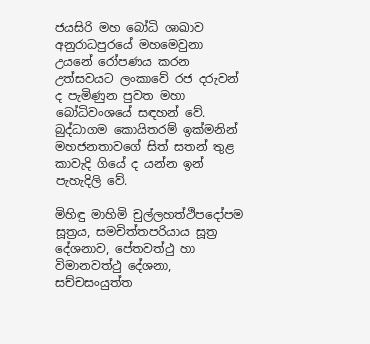ජයසිරි මහ බෝධි ශාඛාව අනුරාධපුරයේ මහමෙවුනා උයනේ රෝපණය කරන උත්සවයට ලංකාවේ රජ දරුවන් ද පැමිණුන පුවත මහා බෝධිවංශයේ සඳහන් වේ. බුද්ධාගම කොයිතරම් ඉක්මනින් මහජනතාවගේ සිත් සතන් තුළ කාවැදි ගියේ ද යන්න ඉන් පැහැදිලි වේ.

මිහිඳු මාහිමි චුල්ලහත්ථිපදෝපම සූත්‍රය, සමචිත්තපරියාය සූත්‍ර දේශනාව, පේතවත්ථු හා විමානවත්ථු දේශනා, සච්චසංයුත්ත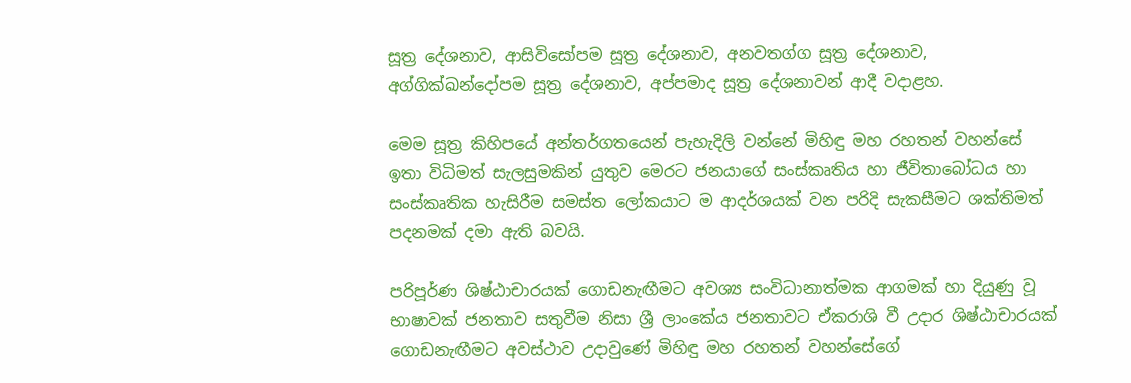සූත්‍ර දේශනාව, ආසිවිසෝපම සූත්‍ර දේශනාව, අනවතග්ග සූත්‍ර දේශනාව, අග්ගික්ඛන්දෝපම සූත්‍ර දේශනාව, අප්පමාද සූත්‍ර දේශනාවන් ආදී වදාළහ.

මෙම සූත්‍ර කිහිපයේ අන්තර්ගතයෙන් පැහැදිලි වන්නේ මිහිඳු මහ රහතන් වහන්සේ ඉතා විධිමත් සැලසුමකින් යුතුව මෙරට ජනයාගේ සංස්කෘතිය හා ජීවිතාබෝධය හා සංස්කෘතික හැසිරීම සමස්ත ලෝකයාට ම ආදර්ශයක් වන පරිදි සැකසීමට ශක්තිමත් පදනමක් දමා ඇති බවයි.

පරිපූර්ණ ශිෂ්ඨාචාරයක් ගොඩනැඟීමට අවශ්‍ය සංවිධානාත්මක ආගමක් හා දියුණු වූ භාෂාවක් ජනතාව සතුවීම නිසා ශ්‍රී ලාංකේය ජනතාවට ඒකරාශි වී උදාර ශිෂ්ඨාචාරයක් ගොඩනැඟීමට අවස්ථාව උදාවුණේ මිහිඳු මහ රහතන් වහන්සේගේ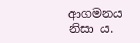ආගමනය නිසා ය.